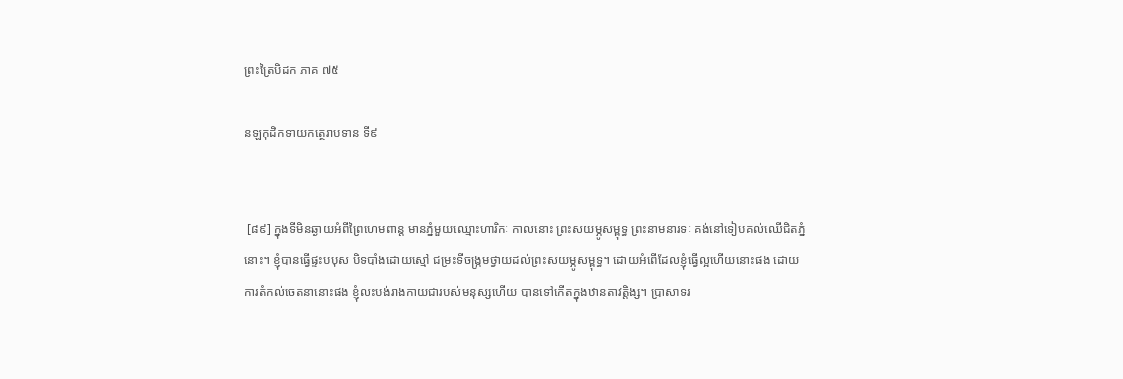ព្រះត្រៃបិដក ភាគ ៧៥

នឡកុដិកទាយកត្ថេរាបទាន ទី៩


 [៨៩] ក្នុងទីមិនឆ្ងាយអំពីព្រៃហេមពាន្ត មានភ្នំមួយឈ្មោះហារិកៈ កាលនោះ ព្រះសយម្ភូសម្ពុទ្ធ ព្រះនាមនារទៈ គង់នៅទៀបគល់ឈើជិតភ្នំនោះ។ ខ្ញុំបានធ្វើផ្ទះបបុស បិទបាំងដោយស្មៅ ជម្រះទីចង្រ្កមថ្វាយដល់ព្រះសយម្ភូសម្ពុទ្ធ។ ដោយអំពើដែលខ្ញុំធ្វើល្អហើយនោះផង ដោយការតំកល់ចេតនានោះផង ខ្ញុំលះបង់រាងកាយជារបស់មនុស្សហើយ បានទៅកើតក្នុងឋានតាវត្តិង្ស។ ប្រាសាទរ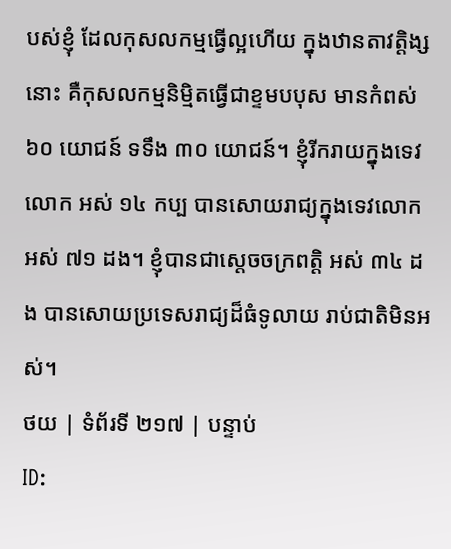បស់ខ្ញុំ ដែលកុសលកម្មធ្វើល្អហើយ ក្នុងឋានតាវត្តិង្សនោះ គឺកុសលកម្មនិមិ្មតធ្វើជាខ្ទមបបុស មានកំពស់ ៦០ យោជន៍ ទទឹង ៣០ យោជន៍។ ខ្ញុំរីករាយក្នុងទេវលោក អស់ ១៤ កប្ប បានសោយរាជ្យក្នុងទេវលោក អស់ ៧១ ដង។ ខ្ញុំបានជាស្តេចចក្រពត្តិ អស់ ៣៤ ដង បានសោយប្រទេសរាជ្យដ៏ធំទូលាយ រាប់ជាតិមិនអស់។
ថយ | ទំព័រទី ២១៧ | បន្ទាប់
ID: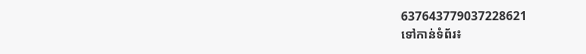637643779037228621
ទៅកាន់ទំព័រ៖